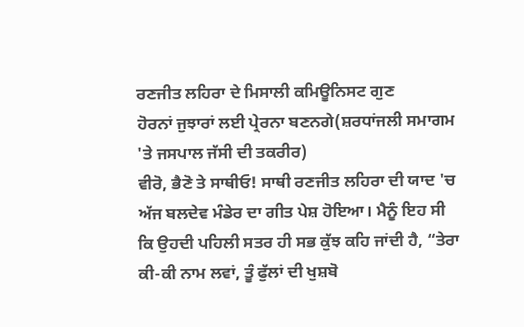ਰਣਜੀਤ ਲਹਿਰਾ ਦੇ ਮਿਸਾਲੀ ਕਮਿਊਨਿਸਟ ਗੁਣ
ਹੋਰਨਾਂ ਜੁਝਾਰਾਂ ਲਈ ਪ੍ਰੇਰਨਾ ਬਣਨਗੇ(ਸ਼ਰਧਾਂਜਲੀ ਸਮਾਗਮ 'ਤੇ ਜਸਪਾਲ ਜੱਸੀ ਦੀ ਤਕਰੀਰ)
ਵੀਰੋ, ਭੈਣੋ ਤੇ ਸਾਥੀਓ! ਸਾਥੀ ਰਣਜੀਤ ਲਹਿਰਾ ਦੀ ਯਾਦ 'ਚ ਅੱਜ ਬਲਦੇਵ ਮੰਡੇਰ ਦਾ ਗੀਤ ਪੇਸ਼ ਹੋਇਆ। ਮੈਨੂੰ ਇਹ ਸੀ ਕਿ ਉਹਦੀ ਪਹਿਲੀ ਸਤਰ ਹੀ ਸਭ ਕੁੱਝ ਕਹਿ ਜਾਂਦੀ ਹੈ, “ਤੇਰਾ ਕੀ-ਕੀ ਨਾਮ ਲਵਾਂ, ਤੂੰ ਫੁੱਲਾਂ ਦੀ ਖੁਸ਼ਬੋ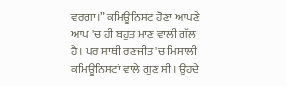ਵਰਗਾ।” ਕਮਿਊਨਿਸਟ ਹੋਣਾ ਆਪਣੇ ਆਪ 'ਚ ਹੀ ਬਹੁਤ ਮਾਣ ਵਾਲੀ ਗੱਲ ਹੈ। ਪਰ ਸਾਥੀ ਰਣਜੀਤ 'ਚ ਮਿਸਾਲੀ ਕਮਿਊਨਿਸਟਾਂ ਵਾਲੇ ਗੁਣ ਸੀ। ਉਹਦੇ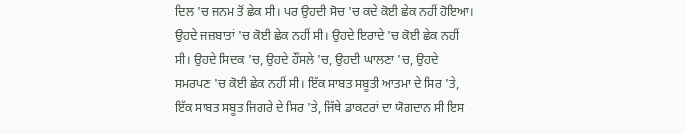ਦਿਲ 'ਚ ਜਨਮ ਤੋਂ ਛੇਕ ਸੀ। ਪਰ ਉਹਦੀ ਸੋਚ 'ਚ ਕਦੇ ਕੋਈ ਛੇਕ ਨਹੀਂ ਹੋਇਆ। ਉਹਦੇ ਜਜ਼ਬਾਤਾਂ 'ਚ ਕੋਈ ਛੇਕ ਨਹੀਂ ਸੀ। ਉਹਦੇ ਇਰਾਦੇ 'ਚ ਕੋਈ ਛੇਕ ਨਹੀਂ ਸੀ। ਉਹਦੇ ਸਿਦਕ 'ਚ, ਉਹਦੇ ਹੌਂਸਲੇ 'ਚ, ਉਹਦੀ ਘਾਲਣਾ 'ਚ, ਉਹਦੇ ਸਮਰਪਣ 'ਚ ਕੋਈ ਛੇਕ ਨਹੀਂ ਸੀ। ਇੱਕ ਸਾਬਤ ਸਬੂਤੀ ਆਤਮਾ ਦੇ ਸਿਰ 'ਤੇ, ਇੱਕ ਸਾਬਤ ਸਬੂਤ ਜਿਗਰੇ ਦੇ ਸਿਰ 'ਤੇ, ਜਿੱਥੇ ਡਾਕਟਰਾਂ ਦਾ ਯੋਗਦਾਨ ਸੀ ਇਸ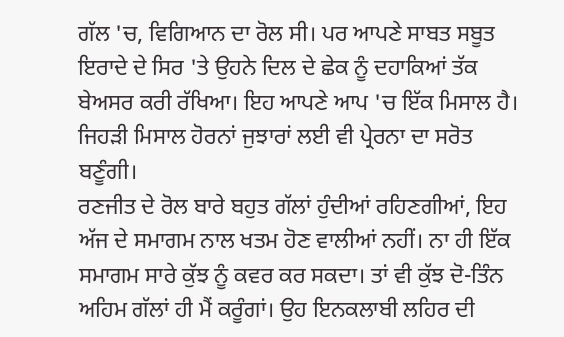ਗੱਲ 'ਚ, ਵਿਗਿਆਨ ਦਾ ਰੋਲ ਸੀ। ਪਰ ਆਪਣੇ ਸਾਬਤ ਸਬੂਤ ਇਰਾਦੇ ਦੇ ਸਿਰ 'ਤੇ ਉਹਨੇ ਦਿਲ ਦੇ ਛੇਕ ਨੂੰ ਦਹਾਕਿਆਂ ਤੱਕ ਬੇਅਸਰ ਕਰੀ ਰੱਖਿਆ। ਇਹ ਆਪਣੇ ਆਪ 'ਚ ਇੱਕ ਮਿਸਾਲ ਹੈ। ਜਿਹੜੀ ਮਿਸਾਲ ਹੋਰਨਾਂ ਜੁਝਾਰਾਂ ਲਈ ਵੀ ਪ੍ਰੇਰਨਾ ਦਾ ਸਰੋਤ ਬਣੂੰਗੀ।
ਰਣਜੀਤ ਦੇ ਰੋਲ ਬਾਰੇ ਬਹੁਤ ਗੱਲਾਂ ਹੁੰਦੀਆਂ ਰਹਿਣਗੀਆਂ, ਇਹ ਅੱਜ ਦੇ ਸਮਾਗਮ ਨਾਲ ਖਤਮ ਹੋਣ ਵਾਲੀਆਂ ਨਹੀਂ। ਨਾ ਹੀ ਇੱਕ ਸਮਾਗਮ ਸਾਰੇ ਕੁੱਝ ਨੂੰ ਕਵਰ ਕਰ ਸਕਦਾ। ਤਾਂ ਵੀ ਕੁੱਝ ਦੋ-ਤਿੰਨ ਅਹਿਮ ਗੱਲਾਂ ਹੀ ਮੈਂ ਕਰੂੰਗਾਂ। ਉਹ ਇਨਕਲਾਬੀ ਲਹਿਰ ਦੀ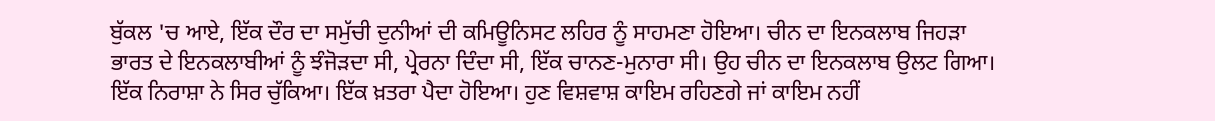ਬੁੱਕਲ 'ਚ ਆਏ, ਇੱਕ ਦੌਰ ਦਾ ਸਮੁੱਚੀ ਦੁਨੀਆਂ ਦੀ ਕਮਿਊਨਿਸਟ ਲਹਿਰ ਨੂੰ ਸਾਹਮਣਾ ਹੋਇਆ। ਚੀਨ ਦਾ ਇਨਕਲਾਬ ਜਿਹੜਾ ਭਾਰਤ ਦੇ ਇਨਕਲਾਬੀਆਂ ਨੂੰ ਝੰਜੋੜਦਾ ਸੀ, ਪ੍ਰੇਰਨਾ ਦਿੰਦਾ ਸੀ, ਇੱਕ ਚਾਨਣ-ਮੁਨਾਰਾ ਸੀ। ਉਹ ਚੀਨ ਦਾ ਇਨਕਲਾਬ ਉਲਟ ਗਿਆ। ਇੱਕ ਨਿਰਾਸ਼ਾ ਨੇ ਸਿਰ ਚੁੱਕਿਆ। ਇੱਕ ਖ਼ਤਰਾ ਪੈਦਾ ਹੋਇਆ। ਹੁਣ ਵਿਸ਼ਵਾਸ਼ ਕਾਇਮ ਰਹਿਣਗੇ ਜਾਂ ਕਾਇਮ ਨਹੀਂ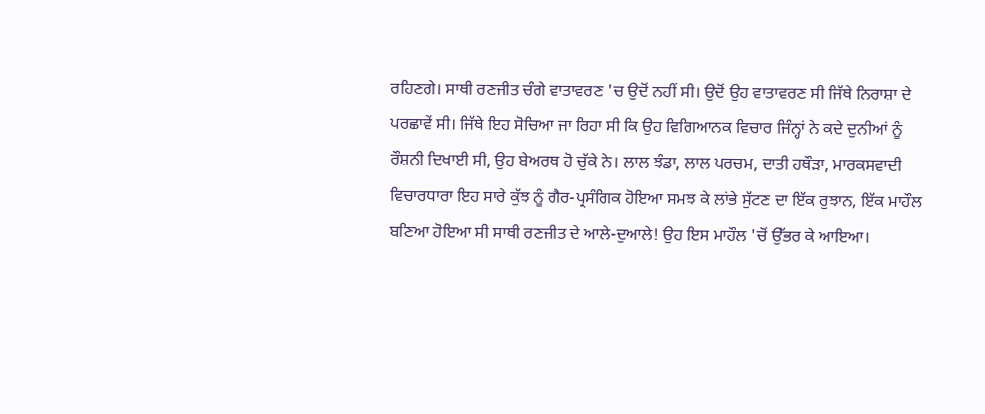ਰਹਿਣਗੇ। ਸਾਥੀ ਰਣਜੀਤ ਚੰਗੇ ਵਾਤਾਵਰਣ 'ਚ ਉਦੋਂ ਨਹੀਂ ਸੀ। ਉਦੋਂ ਉਹ ਵਾਤਾਵਰਣ ਸੀ ਜਿੱਥੇ ਨਿਰਾਸ਼ਾ ਦੇ ਪਰਛਾਵੇਂ ਸੀ। ਜਿੱਥੇ ਇਹ ਸੋਚਿਆ ਜਾ ਰਿਹਾ ਸੀ ਕਿ ਉਹ ਵਿਗਿਆਨਕ ਵਿਚਾਰ ਜਿੰਨ੍ਹਾਂ ਨੇ ਕਦੇ ਦੁਨੀਆਂ ਨੂੰ ਰੌਸ਼ਨੀ ਦਿਖਾਈ ਸੀ, ਉਹ ਬੇਅਰਥ ਹੋ ਚੁੱਕੇ ਨੇ। ਲਾਲ ਝੰਡਾ, ਲਾਲ ਪਰਚਮ, ਦਾਤੀ ਹਥੌੜਾ, ਮਾਰਕਸਵਾਦੀ ਵਿਚਾਰਧਾਰਾ ਇਹ ਸਾਰੇ ਕੁੱਝ ਨੂੰ ਗੈਰ-ਪ੍ਰਸੰਗਿਕ ਹੋਇਆ ਸਮਝ ਕੇ ਲਾਂਭੇ ਸੁੱਟਣ ਦਾ ਇੱਕ ਰੁਝਾਨ, ਇੱਕ ਮਾਹੌਲ ਬਣਿਆ ਹੋਇਆ ਸੀ ਸਾਥੀ ਰਣਜੀਤ ਦੇ ਆਲੇ-ਦੁਆਲੇ! ਉਹ ਇਸ ਮਾਹੌਲ 'ਚੋਂ ਉੱਭਰ ਕੇ ਆਇਆ।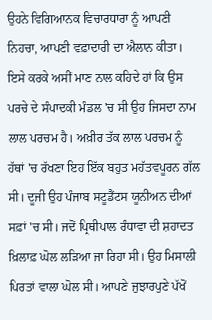ਉਹਨੇ ਵਿਗਿਆਨਕ ਵਿਚਾਰਧਾਰਾ ਨੂੰ ਆਪਣੀ ਨਿਹਚਾ, ਆਪਣੀ ਵਫ਼ਾਦਾਰੀ ਦਾ ਐਲਾਨ ਕੀਤਾ। ਇਸੇ ਕਰਕੇ ਅਸੀਂ ਮਾਣ ਨਾਲ ਕਹਿਦੇ ਹਾਂ ਕਿ ਉਸ ਪਰਚੇ ਦੇ ਸੰਪਾਦਕੀ ਮੰਡਲ 'ਚ ਸੀ ਉਹ ਜਿਸਦਾ ਨਾਮ ਲਾਲ ਪਰਚਮ ਹੈ। ਅਖ਼ੀਰ ਤੱਕ ਲਾਲ ਪਰਚਮ ਨੂੰ ਹੱਥਾਂ 'ਚ ਰੱਖਣਾ ਇਹ ਇੱਕ ਬਹੁਤ ਮਹੱਤਵਪੂਰਨ ਗੱਲ ਸੀ। ਦੂਜੀ ਉਹ ਪੰਜਾਬ ਸਟੂਡੈਂਟਸ ਯੂਨੀਅਨ ਦੀਆਂ ਸਫ਼ਾਂ 'ਚ ਸੀ। ਜਦੋਂ ਪ੍ਰਿਥੀਪਾਲ ਰੰਧਾਵਾ ਦੀ ਸ਼ਹਾਦਤ ਖ਼ਿਲਾਫ਼ ਘੋਲ ਲੜਿਆ ਜਾ ਰਿਹਾ ਸੀ। ਉਹ ਮਿਸਾਲੀ ਪਿਰਤਾਂ ਵਾਲਾ ਘੋਲ ਸੀ। ਆਪਣੇ ਜੁਝਾਰਪੁਣੇ ਪੱਖੋਂ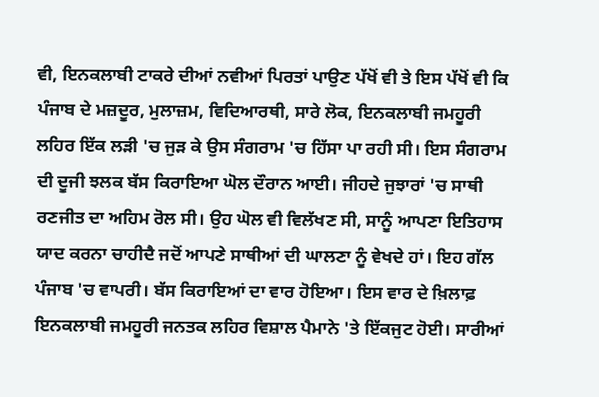ਵੀ, ਇਨਕਲਾਬੀ ਟਾਕਰੇ ਦੀਆਂ ਨਵੀਆਂ ਪਿਰਤਾਂ ਪਾਉਣ ਪੱਖੋਂ ਵੀ ਤੇ ਇਸ ਪੱਖੋਂ ਵੀ ਕਿ ਪੰਜਾਬ ਦੇ ਮਜ਼ਦੂਰ, ਮੁਲਾਜ਼ਮ, ਵਿਦਿਆਰਥੀ, ਸਾਰੇ ਲੋਕ, ਇਨਕਲਾਬੀ ਜਮਹੂਰੀ ਲਹਿਰ ਇੱਕ ਲੜੀ 'ਚ ਜੁੜ ਕੇ ਉਸ ਸੰਗਰਾਮ 'ਚ ਹਿੱਸਾ ਪਾ ਰਹੀ ਸੀ। ਇਸ ਸੰਗਰਾਮ ਦੀ ਦੂਜੀ ਝਲਕ ਬੱਸ ਕਿਰਾਇਆ ਘੋਲ ਦੌਰਾਨ ਆਈ। ਜੀਹਦੇ ਜੁਝਾਰਾਂ 'ਚ ਸਾਥੀ ਰਣਜੀਤ ਦਾ ਅਹਿਮ ਰੋਲ ਸੀ। ਉਹ ਘੋਲ ਵੀ ਵਿਲੱਖਣ ਸੀ, ਸਾਨੂੰ ਆਪਣਾ ਇਤਿਹਾਸ ਯਾਦ ਕਰਨਾ ਚਾਹੀਦੈ ਜਦੋਂ ਆਪਣੇ ਸਾਥੀਆਂ ਦੀ ਘਾਲਣਾ ਨੂੰ ਵੇਖਦੇ ਹਾਂ। ਇਹ ਗੱਲ ਪੰਜਾਬ 'ਚ ਵਾਪਰੀ। ਬੱਸ ਕਿਰਾਇਆਂ ਦਾ ਵਾਰ ਹੋਇਆ। ਇਸ ਵਾਰ ਦੇ ਖ਼ਿਲਾਫ਼ ਇਨਕਲਾਬੀ ਜਮਹੂਰੀ ਜਨਤਕ ਲਹਿਰ ਵਿਸ਼ਾਲ ਪੈਮਾਨੇ 'ਤੇ ਇੱਕਜੁਟ ਹੋਈ। ਸਾਰੀਆਂ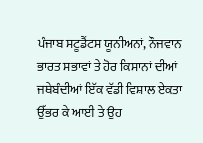ਪੰਜਾਬ ਸਟੂਡੈਂਟਸ ਯੂਨੀਅਨਾਂ, ਨੌਜਵਾਨ ਭਾਰਤ ਸਭਾਵਾਂ ਤੇ ਹੋਰ ਕਿਸਾਨਾਂ ਦੀਆਂ ਜਥੇਬੰਦੀਆਂ ਇੱਕ ਵੱਡੀ ਵਿਸ਼ਾਲ ਏਕਤਾ ਉੱਭਰ ਕੇ ਆਈ ਤੇ ਉਹ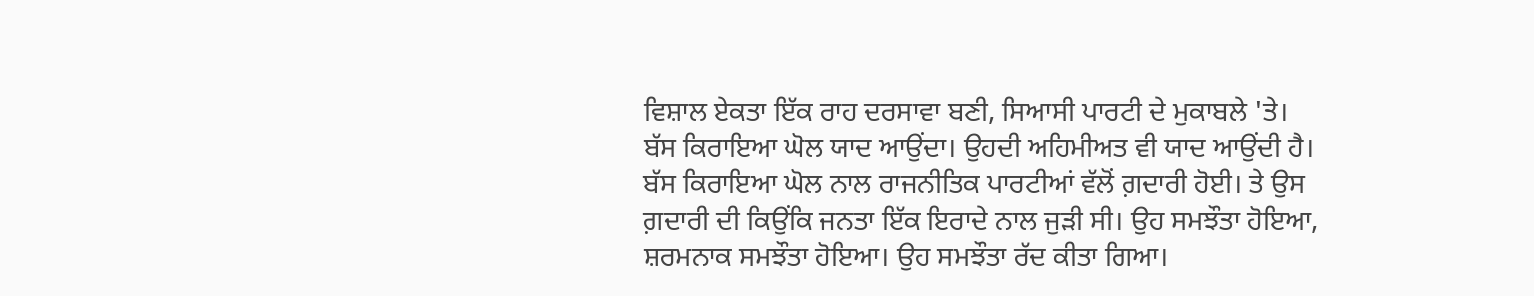ਵਿਸ਼ਾਲ ਏਕਤਾ ਇੱਕ ਰਾਹ ਦਰਸਾਵਾ ਬਣੀ, ਸਿਆਸੀ ਪਾਰਟੀ ਦੇ ਮੁਕਾਬਲੇ 'ਤੇ। ਬੱਸ ਕਿਰਾਇਆ ਘੋਲ ਯਾਦ ਆਉਂਦਾ। ਉਹਦੀ ਅਹਿਮੀਅਤ ਵੀ ਯਾਦ ਆਉਂਦੀ ਹੈ। ਬੱਸ ਕਿਰਾਇਆ ਘੋਲ ਨਾਲ ਰਾਜਨੀਤਿਕ ਪਾਰਟੀਆਂ ਵੱਲੋਂ ਗ਼ਦਾਰੀ ਹੋਈ। ਤੇ ਉਸ ਗ਼ਦਾਰੀ ਦੀ ਕਿਉਂਕਿ ਜਨਤਾ ਇੱਕ ਇਰਾਦੇ ਨਾਲ ਜੁੜੀ ਸੀ। ਉਹ ਸਮਝੌਤਾ ਹੋਇਆ, ਸ਼ਰਮਨਾਕ ਸਮਝੌਤਾ ਹੋਇਆ। ਉਹ ਸਮਝੌਤਾ ਰੱਦ ਕੀਤਾ ਗਿਆ।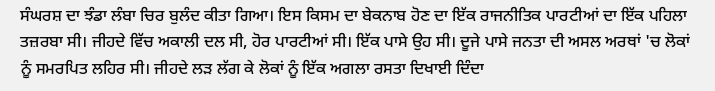ਸੰਘਰਸ਼ ਦਾ ਝੰਡਾ ਲੰਬਾ ਚਿਰ ਬੁਲੰਦ ਕੀਤਾ ਗਿਆ। ਇਸ ਕਿਸਮ ਦਾ ਬੇਕਨਾਬ ਹੋਣ ਦਾ ਇੱਕ ਰਾਜਨੀਤਿਕ ਪਾਰਟੀਆਂ ਦਾ ਇੱਕ ਪਹਿਲਾ ਤਜ਼ਰਬਾ ਸੀ। ਜੀਹਦੇ ਵਿੱਚ ਅਕਾਲੀ ਦਲ ਸੀ, ਹੋਰ ਪਾਰਟੀਆਂ ਸੀ। ਇੱਕ ਪਾਸੇ ਉਹ ਸੀ। ਦੂਜੇ ਪਾਸੇ ਜਨਤਾ ਦੀ ਅਸਲ ਅਰਥਾਂ 'ਚ ਲੋਕਾਂ ਨੂੰ ਸਮਰਪਿਤ ਲਹਿਰ ਸੀ। ਜੀਹਦੇ ਲੜ ਲੱਗ ਕੇ ਲੋਕਾਂ ਨੂੰ ਇੱਕ ਅਗਲਾ ਰਸਤਾ ਦਿਖਾਈ ਦਿੰਦਾ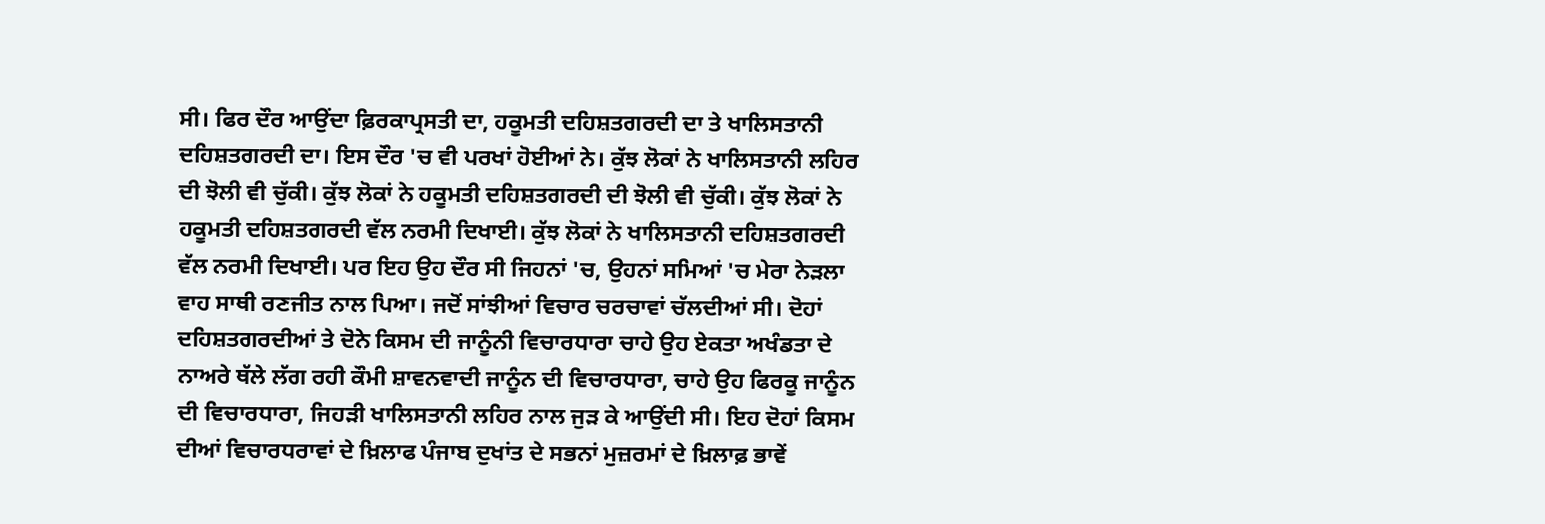ਸੀ। ਫਿਰ ਦੌਰ ਆਉਂਦਾ ਫ਼ਿਰਕਾਪ੍ਰਸਤੀ ਦਾ, ਹਕੂਮਤੀ ਦਹਿਸ਼ਤਗਰਦੀ ਦਾ ਤੇ ਖਾਲਿਸਤਾਨੀ ਦਹਿਸ਼ਤਗਰਦੀ ਦਾ। ਇਸ ਦੌਰ 'ਚ ਵੀ ਪਰਖਾਂ ਹੋਈਆਂ ਨੇ। ਕੁੱਝ ਲੋਕਾਂ ਨੇ ਖਾਲਿਸਤਾਨੀ ਲਹਿਰ ਦੀ ਝੋਲੀ ਵੀ ਚੁੱਕੀ। ਕੁੱਝ ਲੋਕਾਂ ਨੇ ਹਕੂਮਤੀ ਦਹਿਸ਼ਤਗਰਦੀ ਦੀ ਝੋਲੀ ਵੀ ਚੁੱਕੀ। ਕੁੱਝ ਲੋਕਾਂ ਨੇ ਹਕੂਮਤੀ ਦਹਿਸ਼ਤਗਰਦੀ ਵੱਲ ਨਰਮੀ ਦਿਖਾਈ। ਕੁੱਝ ਲੋਕਾਂ ਨੇ ਖਾਲਿਸਤਾਨੀ ਦਹਿਸ਼ਤਗਰਦੀ ਵੱਲ ਨਰਮੀ ਦਿਖਾਈ। ਪਰ ਇਹ ਉਹ ਦੌਰ ਸੀ ਜਿਹਨਾਂ 'ਚ, ਉਹਨਾਂ ਸਮਿਆਂ 'ਚ ਮੇਰਾ ਨੇੜਲਾ ਵਾਹ ਸਾਥੀ ਰਣਜੀਤ ਨਾਲ ਪਿਆ। ਜਦੋਂ ਸਾਂਝੀਆਂ ਵਿਚਾਰ ਚਰਚਾਵਾਂ ਚੱਲਦੀਆਂ ਸੀ। ਦੋਹਾਂ ਦਹਿਸ਼ਤਗਰਦੀਆਂ ਤੇ ਦੋਨੇ ਕਿਸਮ ਦੀ ਜਾਨੂੰਨੀ ਵਿਚਾਰਧਾਰਾ ਚਾਹੇ ਉਹ ਏਕਤਾ ਅਖੰਡਤਾ ਦੇ ਨਾਅਰੇ ਥੱਲੇ ਲੱਗ ਰਹੀ ਕੌਮੀ ਸ਼ਾਵਨਵਾਦੀ ਜਾਨੂੰਨ ਦੀ ਵਿਚਾਰਧਾਰਾ, ਚਾਹੇ ਉਹ ਫਿਰਕੂ ਜਾਨੂੰਨ ਦੀ ਵਿਚਾਰਧਾਰਾ, ਜਿਹੜੀ ਖਾਲਿਸਤਾਨੀ ਲਹਿਰ ਨਾਲ ਜੁੜ ਕੇ ਆਉਂਦੀ ਸੀ। ਇਹ ਦੋਹਾਂ ਕਿਸਮ ਦੀਆਂ ਵਿਚਾਰਧਰਾਵਾਂ ਦੇ ਖ਼ਿਲਾਫ ਪੰਜਾਬ ਦੁਖਾਂਤ ਦੇ ਸਭਨਾਂ ਮੁਜ਼ਰਮਾਂ ਦੇ ਖ਼ਿਲਾਫ਼ ਭਾਵੇਂ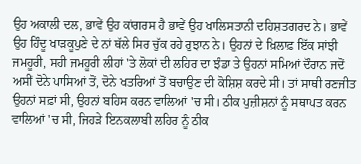ਉਹ ਅਕਾਲੀ ਦਲ, ਭਾਵੇਂ ਉਹ ਕਾਂਗਰਸ ਹੈ ਭਾਵੇਂ ਉਹ ਖਾਲਿਸਤਾਨੀ ਦਹਿਸ਼ਤਗਰਦ ਨੇ। ਭਾਵੇਂ ਉਹ ਹਿੰਦੂ ਖਾੜਕੂਪੁਣੇ ਦੇ ਨਾਂ ਥੱਲੇ ਸਿਰ ਚੁੱਕ ਰਹੇ ਰੁਝਾਨ ਨੇ। ਉਹਨਾਂ ਦੇ ਖ਼ਿਲਾਫ਼ ਇੱਕ ਸਾਂਝੀ ਜਮਹੂਰੀ, ਸਹੀ ਜਮਹੂਰੀ ਲੀਹਾਂ 'ਤੇ ਲੋਕਾਂ ਦੀ ਲਹਿਰ ਦਾ ਝੰਡਾ ਤੇ ਉਹਨਾਂ ਸਮਿਆਂ ਦੌਰਾਨ ਜਦੋਂ ਅਸੀਂ ਦੋਨੇ ਪਾਸਿਆਂ ਤੋਂ, ਦੋਨੇ ਖਤਰਿਆਂ ਤੋਂ ਬਚਾਉਣ ਦੀ ਕੋਸ਼ਿਸ਼ ਕਰਦੇ ਸੀ। ਤਾਂ ਸਾਥੀ ਰਣਜੀਤ ਉਹਨਾਂ ਸਫ਼ਾਂ ਸੀ, ਉਹਨਾਂ ਬਹਿਸ ਕਰਨ ਵਾਲਿਆਂ 'ਚ ਸੀ। ਠੀਕ ਪੁਜ਼ੀਸ਼ਨਾਂ ਨੂੰ ਸਥਾਪਤ ਕਰਨ ਵਾਲਿਆਂ 'ਚ ਸੀ, ਜਿਹੜੇ ਇਨਕਲਾਬੀ ਲਹਿਰ ਨੂੰ ਠੀਕ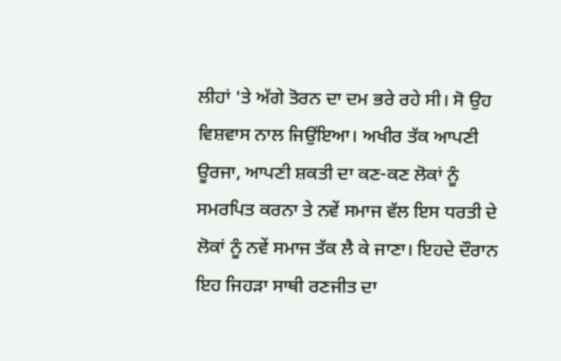ਲੀਹਾਂ 'ਤੇ ਅੱਗੇ ਤੋਰਨ ਦਾ ਦਮ ਭਰੇ ਰਹੇ ਸੀ। ਸੋ ਉਹ ਵਿਸ਼ਵਾਸ ਨਾਲ ਜਿਉਂਇਆ। ਅਖੀਰ ਤੱਕ ਆਪਣੀ ਊਰਜਾ, ਆਪਣੀ ਸ਼ਕਤੀ ਦਾ ਕਣ-ਕਣ ਲੋਕਾਂ ਨੂੰ ਸਮਰਪਿਤ ਕਰਨਾ ਤੇ ਨਵੇਂ ਸਮਾਜ ਵੱਲ ਇਸ ਧਰਤੀ ਦੇ ਲੋਕਾਂ ਨੂੰ ਨਵੇਂ ਸਮਾਜ ਤੱਕ ਲੈ ਕੇ ਜਾਣਾ। ਇਹਦੇ ਦੌਰਾਨ ਇਹ ਜਿਹੜਾ ਸਾਥੀ ਰਣਜੀਤ ਦਾ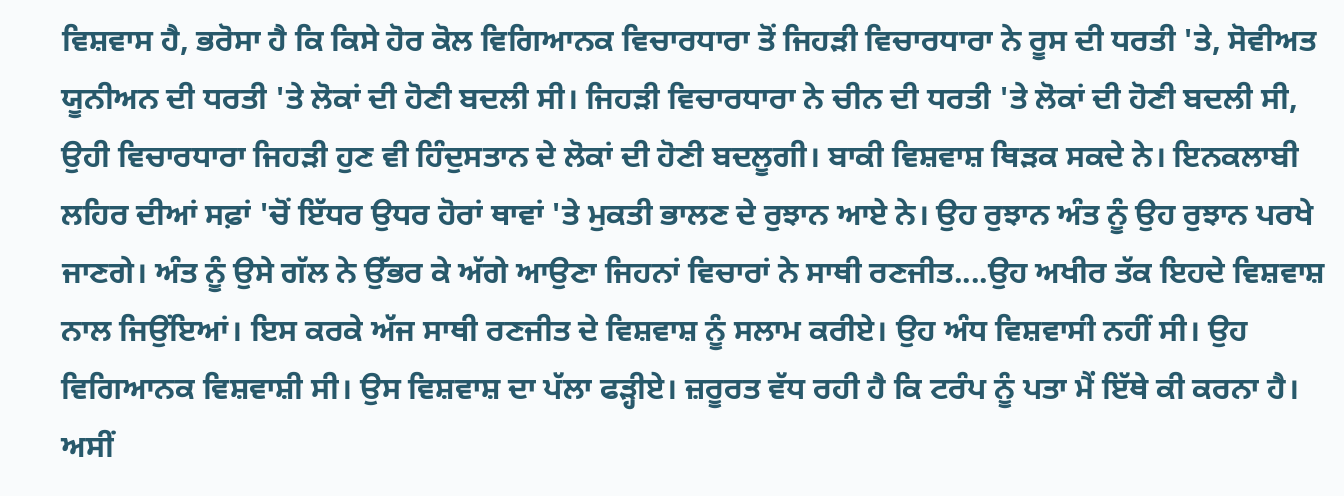ਵਿਸ਼ਵਾਸ ਹੈ, ਭਰੋਸਾ ਹੈ ਕਿ ਕਿਸੇ ਹੋਰ ਕੋਲ ਵਿਗਿਆਨਕ ਵਿਚਾਰਧਾਰਾ ਤੋਂ ਜਿਹੜੀ ਵਿਚਾਰਧਾਰਾ ਨੇ ਰੂਸ ਦੀ ਧਰਤੀ 'ਤੇ, ਸੋਵੀਅਤ ਯੂਨੀਅਨ ਦੀ ਧਰਤੀ 'ਤੇ ਲੋਕਾਂ ਦੀ ਹੋਣੀ ਬਦਲੀ ਸੀ। ਜਿਹੜੀ ਵਿਚਾਰਧਾਰਾ ਨੇ ਚੀਨ ਦੀ ਧਰਤੀ 'ਤੇ ਲੋਕਾਂ ਦੀ ਹੋਣੀ ਬਦਲੀ ਸੀ, ਉਹੀ ਵਿਚਾਰਧਾਰਾ ਜਿਹੜੀ ਹੁਣ ਵੀ ਹਿੰਦੁਸਤਾਨ ਦੇ ਲੋਕਾਂ ਦੀ ਹੋਣੀ ਬਦਲੂਗੀ। ਬਾਕੀ ਵਿਸ਼ਵਾਸ਼ ਥਿੜਕ ਸਕਦੇ ਨੇ। ਇਨਕਲਾਬੀ ਲਹਿਰ ਦੀਆਂ ਸਫ਼ਾਂ 'ਚੋਂ ਇੱਧਰ ਉਧਰ ਹੋਰਾਂ ਥਾਵਾਂ 'ਤੇ ਮੁਕਤੀ ਭਾਲਣ ਦੇ ਰੁਝਾਨ ਆਏ ਨੇ। ਉਹ ਰੁਝਾਨ ਅੰਤ ਨੂੰ ਉਹ ਰੁਝਾਨ ਪਰਖੇ ਜਾਣਗੇ। ਅੰਤ ਨੂੰ ਉਸੇ ਗੱਲ ਨੇ ਉੱਭਰ ਕੇ ਅੱਗੇ ਆਉਣਾ ਜਿਹਨਾਂ ਵਿਚਾਰਾਂ ਨੇ ਸਾਥੀ ਰਣਜੀਤ....ਉਹ ਅਖੀਰ ਤੱਕ ਇਹਦੇ ਵਿਸ਼ਵਾਸ਼ ਨਾਲ ਜਿਉਂਇਆਂ। ਇਸ ਕਰਕੇ ਅੱਜ ਸਾਥੀ ਰਣਜੀਤ ਦੇ ਵਿਸ਼ਵਾਸ਼ ਨੂੰ ਸਲਾਮ ਕਰੀਏ। ਉਹ ਅੰਧ ਵਿਸ਼ਵਾਸੀ ਨਹੀਂ ਸੀ। ਉਹ ਵਿਗਿਆਨਕ ਵਿਸ਼ਵਾਸ਼ੀ ਸੀ। ਉਸ ਵਿਸ਼ਵਾਸ਼ ਦਾ ਪੱਲਾ ਫੜ੍ਹੀਏ। ਜ਼ਰੂਰਤ ਵੱਧ ਰਹੀ ਹੈ ਕਿ ਟਰੰਪ ਨੂੰ ਪਤਾ ਮੈਂ ਇੱਥੇ ਕੀ ਕਰਨਾ ਹੈ। ਅਸੀਂ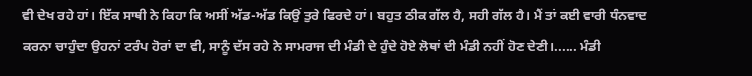ਵੀ ਦੇਖ ਰਹੇ ਹਾਂ। ਇੱਕ ਸਾਥੀ ਨੇ ਕਿਹਾ ਕਿ ਅਸੀਂ ਅੱਡ-ਅੱਡ ਕਿਉਂ ਤੁਰੇ ਫਿਰਦੇ ਹਾਂ। ਬਹੁਤ ਠੀਕ ਗੱਲ ਹੈ, ਸਹੀ ਗੱਲ ਹੈ। ਮੈਂ ਤਾਂ ਕਈ ਵਾਰੀ ਧੰਨਵਾਦ ਕਰਨਾ ਚਾਹੁੰਦਾ ਉਹਨਾਂ ਟਰੰਪ ਹੋਰਾਂ ਦਾ ਵੀ, ਸਾਨੂੰ ਦੱਸ ਰਹੇ ਨੇ ਸਾਮਰਾਜ ਦੀ ਮੰਡੀ ਦੇ ਹੁੰਦੇ ਹੋਏ ਲੋਥਾਂ ਦੀ ਮੰਡੀ ਨਹੀਂ ਹੋਣ ਦੇਣੀ।...... ਮੰਡੀ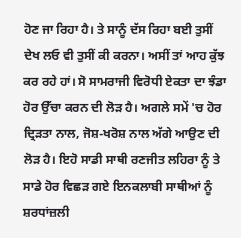ਹੋਣ ਜਾ ਰਿਹਾ ਹੈ। ਤੇ ਸਾਨੂੰ ਦੱਸ ਰਿਹਾ ਬਈ ਤੁਸੀਂ ਦੇਖ ਲਓ ਵੀ ਤੁਸੀਂ ਕੀ ਕਰਨਾ। ਅਸੀਂ ਤਾਂ ਆਹ ਕੁੱਝ ਕਰ ਰਹੇ ਹਾਂ। ਸੋ ਸਾਮਰਾਜੀ ਵਿਰੋਧੀ ਏਕਤਾ ਦਾ ਝੰਡਾ ਹੋਰ ਉੱਚਾ ਕਰਨ ਦੀ ਲੋੜ ਹੈ। ਅਗਲੇ ਸਮੇਂ 'ਚ ਹੋਰ ਦ੍ਰਿੜਤਾ ਨਾਲ, ਜੋਸ਼-ਖਰੋਸ਼ ਨਾਲ ਅੱਗੇ ਆਉਣ ਦੀ ਲੋੜ ਹੈ। ਇਹੋ ਸਾਡੀ ਸਾਥੀ ਰਣਜੀਤ ਲਹਿਰਾ ਨੂੰ ਤੇ ਸਾਡੇ ਹੋਰ ਵਿਛੜ ਗਏ ਇਨਕਲਾਬੀ ਸਾਥੀਆਂ ਨੂੰ ਸ਼ਰਧਾਂਜ਼ਲੀ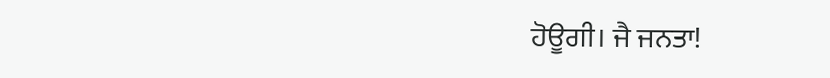ਹੋਊਗੀ। ਜੈ ਜਨਤਾ!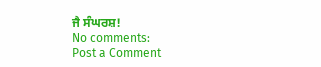ਜੈ ਸੰਘਰਸ਼!
No comments:
Post a Comment